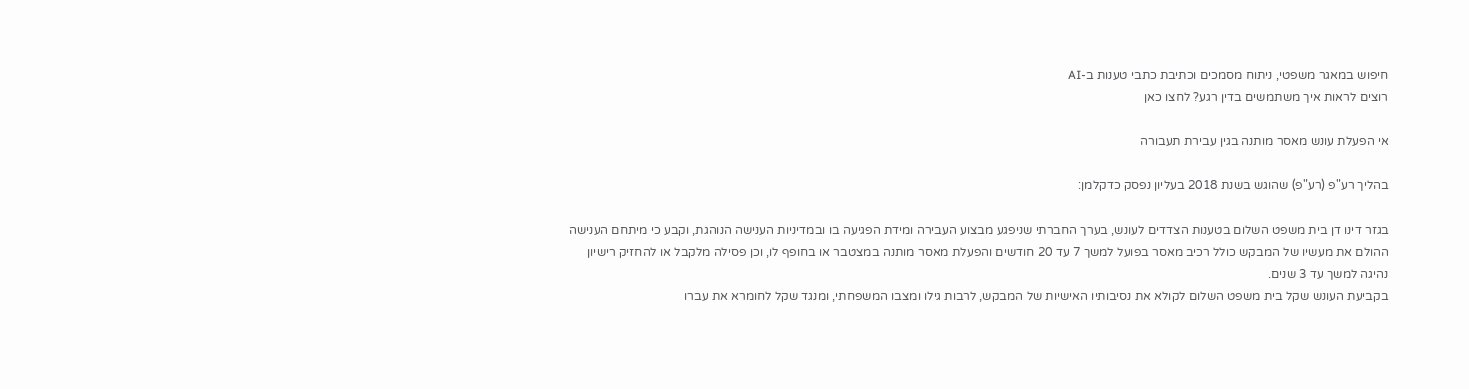חיפוש במאגר משפטי, ניתוח מסמכים וכתיבת כתבי טענות ב-AI
רוצים לראות איך משתמשים בדין רגע? לחצו כאן

אי הפעלת עונש מאסר מותנה בגין עבירת תעבורה

בהליך רע"פ (רע"פ) שהוגש בשנת 2018 בעליון נפסק כדקלמן:

בגזר דינו דן בית משפט השלום בטענות הצדדים לעונש, בערך החברתי שניפגע מבצוע העבירה ומידת הפגיעה בו ובמדיניות הענישה הנוהגת, וקבע כי מיתחם הענישה ההולם את מעשיו של המבקש כולל רכיב מאסר בפועל למשך 7 עד 20 חודשים והפעלת מאסר מותנה במצטבר או בחופף לו, וכן פסילה מלקבל או להחזיק רישיון נהיגה למשך עד 3 שנים.
בקביעת העונש שקל בית משפט השלום לקולא את נסיבותיו האישיות של המבקש, לרבות גילו ומצבו המשפחתי, ומנגד שקל לחומרא את עברו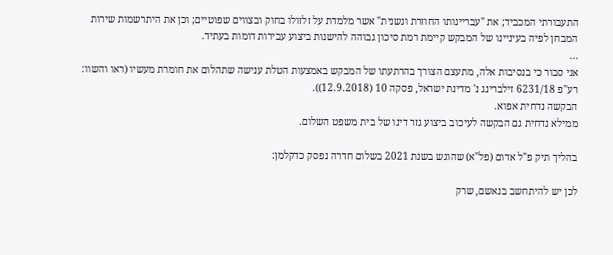התעבורתי המכביד; את "עבריינותו החוזרת ונשנית" אשר מלמדת על זלזולו בחוק ובצווים שפוטיים; וכן את היתרשמות שירות המבחן לפיה בעיניינו של המבקש קיימת רמת סיכון גבוהה להישנות ביצוע עבירות דומות בעתיד.
...
אני סבור כי בנסיבות אלה, מתעצם הצורך בהרתעתו של המבקש באמצעות הטלת ענישה שתהלום את חומרת מעשיו (ראו והשוו: רע"פ 6231/18 זילברינג נ' מדינת ישראל, פסקה 10 (12.9.2018)).
הבקשה נדחית אפוא.
ממילא נדחית גם הבקשה לעיכוב ביצוע גזר דינו של בית משפט השלום.

בהליך תיק פ"ל אדום (פל"א) שהוגש בשנת 2021 בשלום חדרה נפסק כדקלמן:

לכן יש להיתחשב בנאשם, שרק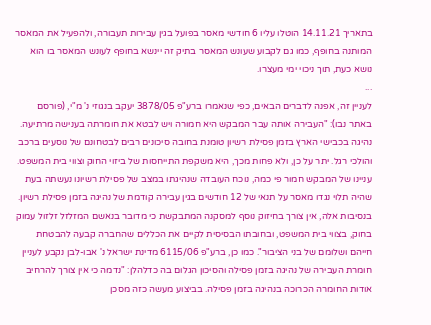בתאריך 14.11.21 הוטלו עליו 6 חודשי מאסר בפועל בגין עבירות תעבורה, ולהפעיל את המאסר המותנה בחופף, כמו גם לקבוע שעונש המאסר בתיק זה יינשא בחופף לעונש המאסר בו הוא נושא כעת, תוך ניכוי ימי מעצרו.
...
לעניין זה, אפנה לדברים הבאים, כפי שנאמרו ברע"פ 3878/05 יעקב בנגוזי נ' מ"י, (פורסם באתר נבו): "העבירה אותה עבר המבקש היא חמורה ויש לבטא את חומרתה בענישה מרתיעה. נהיגה בכבישי הארץ בזמן פסילת רשיון טומנת בחובה סיכונים רבים לבטחונם של נוסעים ברכב והולכי רגל. יתר על כן, ולא פחות מכך, היא משקפת התייחסות של ביזוי החוק וצווי בית המשפט. עניינו של המבקש חמור פי כמה, נוכח העובדה שנהיגתו במצב של פסילת רשיונו נעשתה בעת שהיה תלוי נגדו מאסר על תנאי של 12 חודשים בגין עבירה קודמת של נהיגה בזמן פסילת רשיון. בנסיבות אלה, אין צורך בחיזוק נוסף למסקנה המתבקשת כי מדובר בנאשם המזלזל זלזול עמוק בחוק, בצווי בית המשפט, ובחובתו הבסיסית לקיים את הכללים שהחברה קבעה להבטחת חייהם ושלומם של בני הציבור". כמו כן, ברע"פ 6115/06 מדינת ישראל נ' אבו-לבן נקבע לעניין חומרת העבירה של נהיגה בזמן פסילה והסיכון הגלום בה כדלהלן: "נדמה כי אין צורך להרחיב אודות החומרה הכרוכה בנהיגה בזמן פסילה. בביצוע מעשה כזה מסכן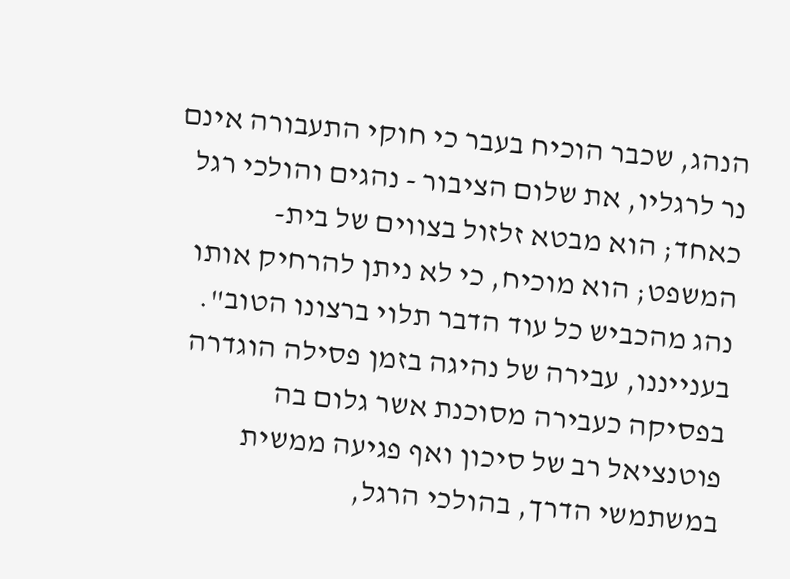הנהג, שכבר הוכיח בעבר כי חוקי התעבורה אינם נר לרגליו, את שלום הציבור - נהגים והולכי רגל כאחד; הוא מבטא זלזול בצווים של בית-המשפט; הוא מוכיח, כי לא ניתן להרחיק אותו נהג מהכביש כל עוד הדבר תלוי ברצונו הטוב". בענייננו, עבירה של נהיגה בזמן פסילה הוגדרה בפסיקה כעבירה מסוכנת אשר גלום בה פוטנציאל רב של סיכון ואף פגיעה ממשית במשתמשי הדרך, בהולכי הרגל,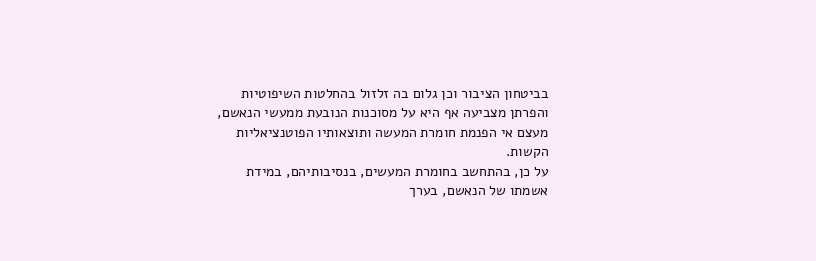בביטחון הציבור וכן גלום בה זלזול בהחלטות השיפוטיות והפרתן מצביעה אף היא על מסוכנות הנובעת ממעשי הנאשם, מעצם אי הפנמת חומרת המעשה ותוצאותיו הפוטנציאליות הקשות.
על כן, בהתחשב בחומרת המעשים, בנסיבותיהם, במידת אשמתו של הנאשם, בערך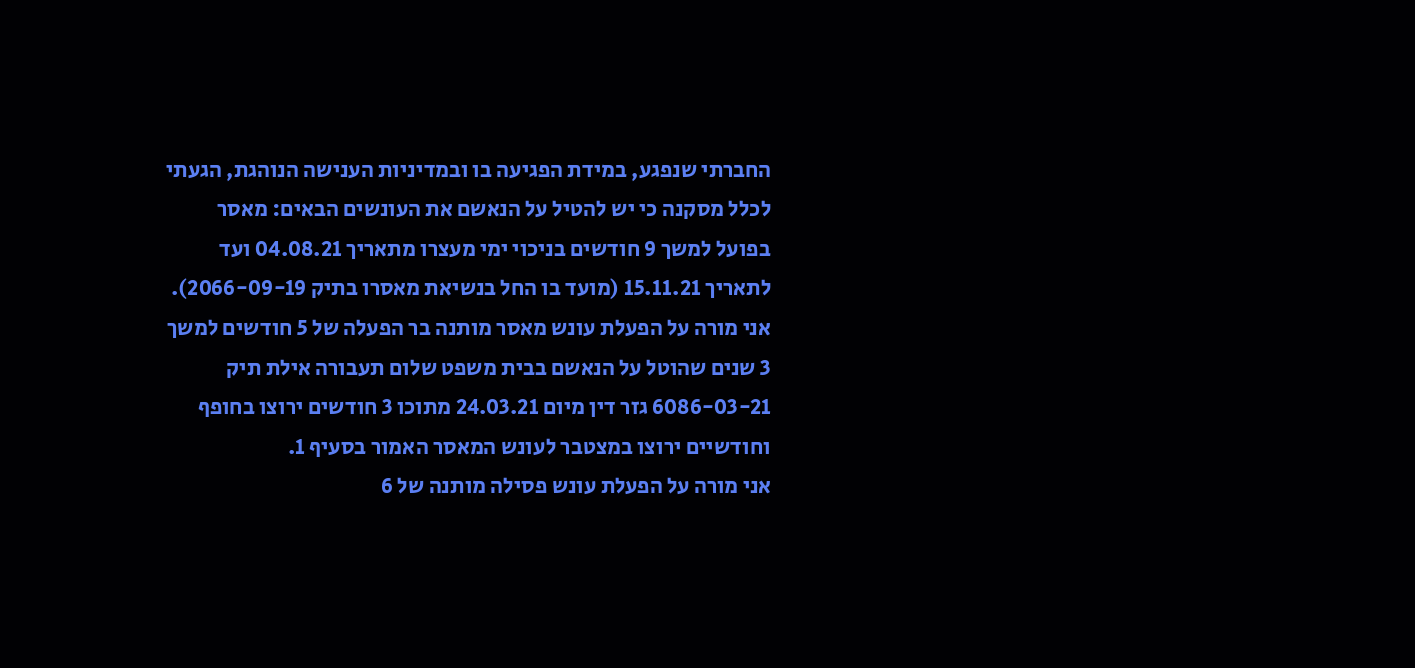החברתי שנפגע, במידת הפגיעה בו ובמדיניות הענישה הנוהגת, הגעתי לכלל מסקנה כי יש להטיל על הנאשם את העונשים הבאים: מאסר בפועל למשך 9 חודשים בניכוי ימי מעצרו מתאריך 04.08.21 ועד לתאריך 15.11.21 (מועד בו החל בנשיאת מאסרו בתיק 2066-09-19).
אני מורה על הפעלת עונש מאסר מותנה בר הפעלה של 5 חודשים למשך 3 שנים שהוטל על הנאשם בבית משפט שלום תעבורה אילת תיק 6086-03-21 גזר דין מיום 24.03.21 מתוכו 3 חודשים ירוצו בחופף וחודשיים ירוצו במצטבר לעונש המאסר האמור בסעיף 1.
אני מורה על הפעלת עונש פסילה מותנה של 6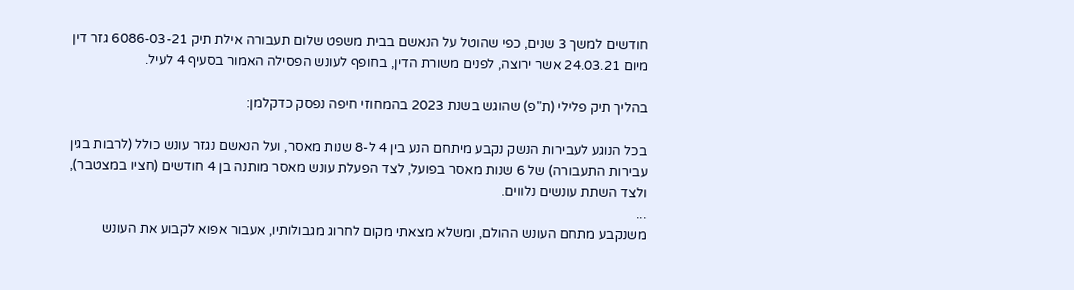חודשים למשך 3 שנים, כפי שהוטל על הנאשם בבית משפט שלום תעבורה אילת תיק 6086-03-21 גזר דין מיום 24.03.21 אשר ירוצה, לפנים משורת הדין, בחופף לעונש הפסילה האמור בסעיף 4 לעיל.

בהליך תיק פלילי (ת"פ) שהוגש בשנת 2023 בהמחוזי חיפה נפסק כדקלמן:

בכל הנוגע לעבירות הנשק נקבע מיתחם הנע בין 4 ל-8 שנות מאסר, ועל הנאשם נגזר עונש כולל (לרבות בגין עבירות התעבורה) של 6 שנות מאסר בפועל, לצד הפעלת עונש מאסר מותנה בן 4 חודשים (חציו במצטבר), ולצד השתת עונשים נלווים.
...
משנקבע מתחם העונש ההולם, ומשלא מצאתי מקום לחרוג מגבולותיו, אעבור אפוא לקבוע את העונש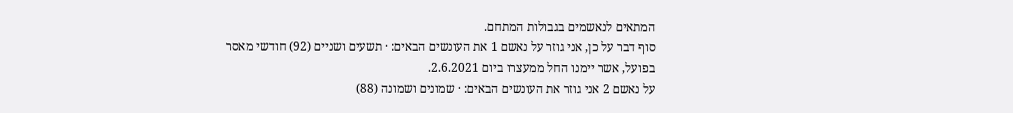המתאים לנאשמים בגבולות המתחם.
סוף דבר על כן, אני גוזר על נאשם 1 את העונשים הבאים: · תשעים ושניים (92) חודשי מאסר בפועל, אשר יימנו החל ממעצרו ביום 2.6.2021.
על נאשם 2 אני גוזר את העונשים הבאים: · שמונים ושמונה (88)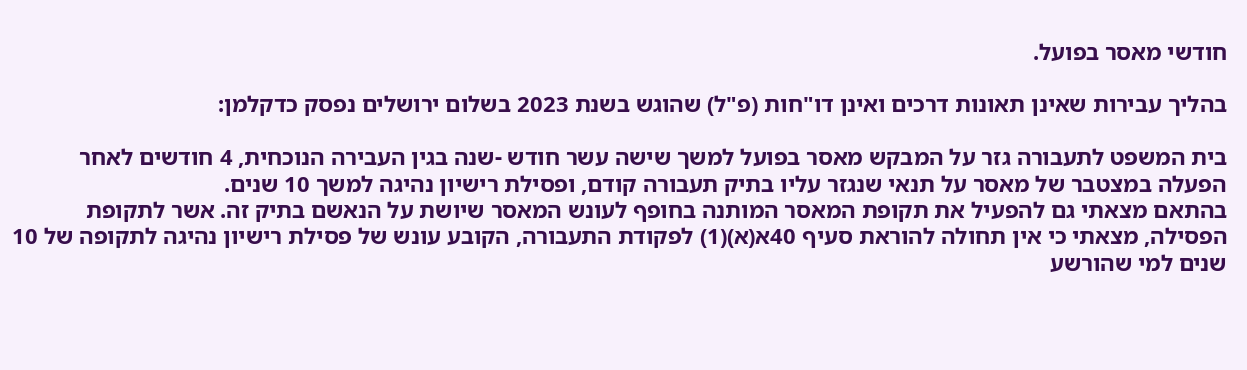חודשי מאסר בפועל.

בהליך עבירות שאינן תאונות דרכים ואינן דו"חות (פ"ל) שהוגש בשנת 2023 בשלום ירושלים נפסק כדקלמן:

בית המשפט לתעבורה גזר על המבקש מאסר בפועל למשך שישה עשר חודש -שנה בגין העבירה הנוכחית, 4 חודשים לאחר הפעלה במצטבר של מאסר על תנאי שנגזר עליו בתיק תעבורה קודם, ופסילת רישיון נהיגה למשך 10 שנים.
בהתאם מצאתי גם להפעיל את תקופת המאסר המותנה בחופף לעונש המאסר שיושת על הנאשם בתיק זה. אשר לתקופת הפסילה, מצאתי כי אין תחולה להוראת סעיף 40א(א)(1) לפקודת התעבורה, הקובע עונש של פסילת רישיון נהיגה לתקופה של 10 שנים למי שהורשע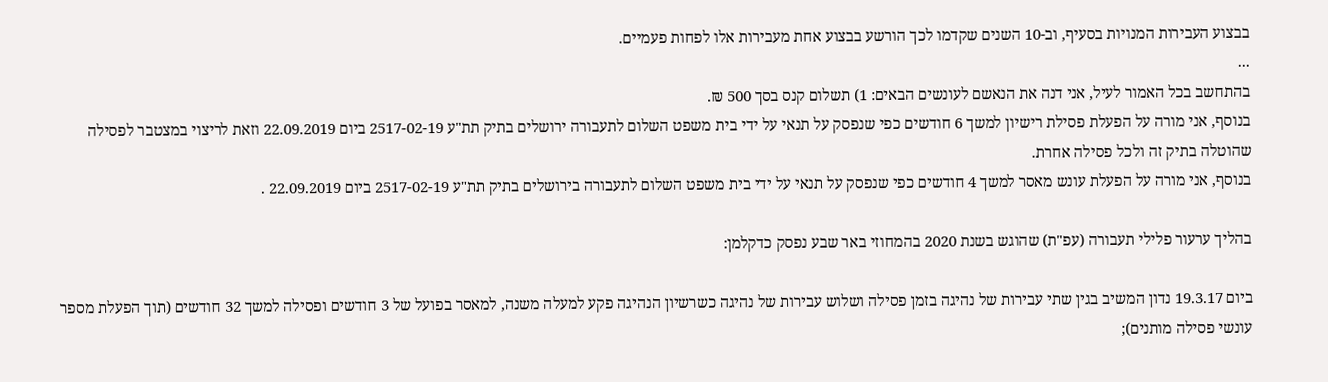בבצוע העבירות המנויות בסעיף, וב-10 השנים שקדמו לכך הורשע בבצוע אחת מעבירות אלו לפחות פעמיים.
...
בהתחשב בכל האמור לעיל, אני דנה את הנאשם לעונשים הבאים: 1) תשלום קנס בסך 500 ₪.
בנוסף, אני מורה על הפעלת פסילת רישיון למשך 6 חודשים כפי שנפסק על תנאי על ידי בית משפט השלום לתעבורה ירושלים בתיק תת"ע 2517-02-19 ביום 22.09.2019 וזאת לריצוי במצטבר לפסילה שהוטלה בתיק זה ולכל פסילה אחרת.
בנוסף, אני מורה על הפעלת עונש מאסר למשך 4 חודשים כפי שנפסק על תנאי על ידי בית משפט השלום לתעבורה בירושלים בתיק תת"ע 2517-02-19 ביום 22.09.2019 .

בהליך ערעור פלילי תעבורה (עפ"ת) שהוגש בשנת 2020 בהמחוזי באר שבע נפסק כדקלמן:

ביום 19.3.17 נדון המשיב בגין שתי עבירות של נהיגה בזמן פסילה ושלוש עבירות של נהיגה כשרשיון הנהיגה פקע למעלה משנה, למאסר בפועל של 3 חודשים ופסילה למשך 32 חודשים (תוך הפעלת מספר עונשי פסילה מותנים);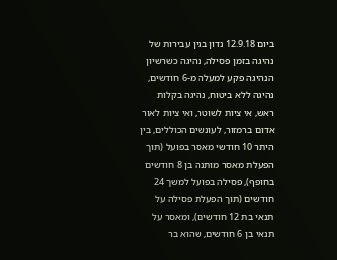ביום 12.9.18 נדון בגין עבירות של נהיגה בזמן פסילה, נהיגה כשרשיון הנהיגה פקע למעלה מ-6 חודשים, נהיגה ללא ביטוח, נהיגה בקלות ראש, אי ציות לשוטר, ואי ציות לאור אדום ברמזור, לעונשים הכוללים, בין היתר 10 חודשי מאסר בפועל (תוך הפעלת מאסר מותנה בן 8 חודשים בחופף), פסילה בפועל למשך 24 חודשים (תוך הפעלת פסילה על תנאי בת 12 חודשים), ומאסר על תנאי בן 6 חודשים, שהוא בר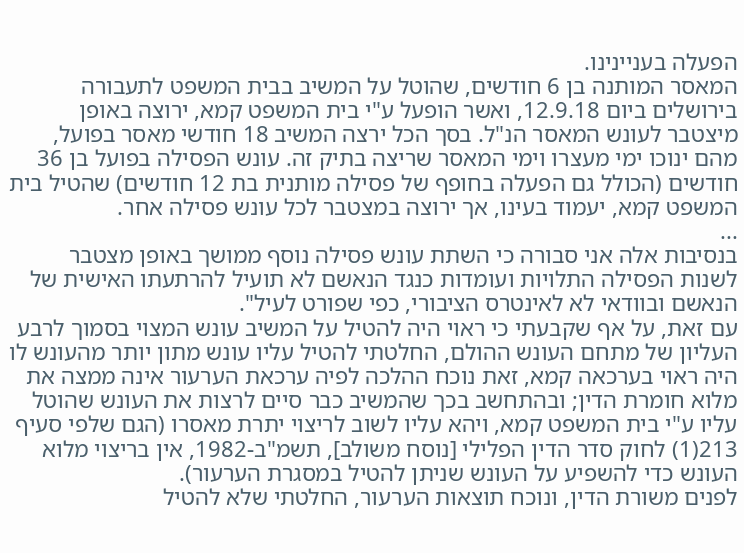הפעלה בעניינינו.
המאסר המותנה בן 6 חודשים, שהוטל על המשיב בבית המשפט לתעבורה בירושלים ביום 12.9.18, ואשר הופעל ע"י בית המשפט קמא, ירוצה באופן מיצטבר לעונש המאסר הנ"ל. בסך הכל ירצה המשיב 18 חודשי מאסר בפועל, מהם ינוכו ימי מעצרו וימי המאסר שריצה בתיק זה. עונש הפסילה בפועל בן 36 חודשים (הכולל גם הפעלה בחופף של פסילה מותנית בת 12 חודשים) שהטיל בית המשפט קמא, יעמוד בעינו, אך ירוצה במצטבר לכל עונש פסילה אחר.
...
בנסיבות אלה אני סבורה כי השתת עונש פסילה נוסף ממושך באופן מצטבר לשנות הפסילה התלויות ועומדות כנגד הנאשם לא תועיל להרתעתו האישית של הנאשם ובוודאי לא לאינטרס הציבורי, כפי שפורט לעיל".
עם זאת, על אף שקבעתי כי ראוי היה להטיל על המשיב עונש המצוי בסמוך לרבע העליון של מתחם העונש ההולם, החלטתי להטיל עליו עונש מתון יותר מהעונש לו היה ראוי בערכאה קמא, זאת נוכח ההלכה לפיה ערכאת הערעור אינה ממצה את מלוא חומרת הדין; ובהתחשב בכך שהמשיב כבר סיים לרצות את העונש שהוטל עליו ע"י בית המשפט קמא, ויהא עליו לשוב לריצוי יתרת מאסרו (הגם שלפי סעיף 213(1) לחוק סדר הדין הפלילי [נוסח משולב], תשמ"ב-1982, אין בריצוי מלוא העונש כדי להשפיע על העונש שניתן להטיל במסגרת הערעור).
לפנים משורת הדין, ונוכח תוצאות הערעור, החלטתי שלא להטיל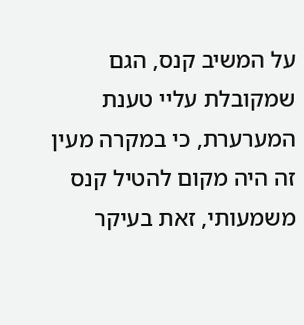על המשיב קנס, הגם שמקובלת עליי טענת המערערת, כי במקרה מעין זה היה מקום להטיל קנס משמעותי, זאת בעיקר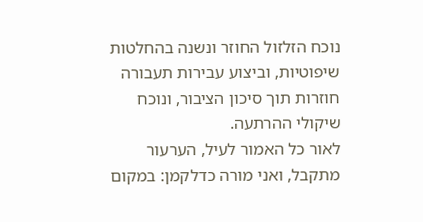נוכח הזלזול החוזר ונשנה בהחלטות שיפוטיות, וביצוע עבירות תעבורה חוזרות תוך סיכון הציבור, ונוכח שיקולי ההרתעה.
לאור כל האמור לעיל, הערעור מתקבל, ואני מורה כדלקמן: במקום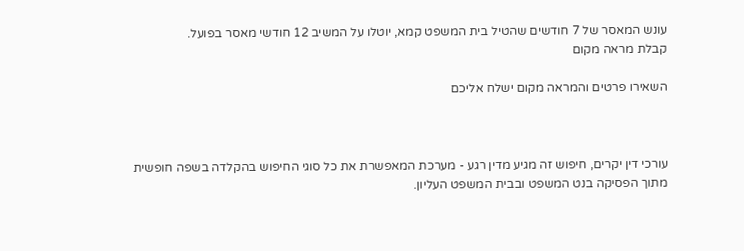עונש המאסר של 7 חודשים שהטיל בית המשפט קמא, יוטלו על המשיב 12 חודשי מאסר בפועל.
קבלת מראה מקום

השאירו פרטים והמראה מקום ישלח אליכם



עורכי דין יקרים, חיפוש זה מגיע מדין רגע - מערכת המאפשרת את כל סוגי החיפוש בהקלדה בשפה חופשית מתוך הפסיקה בנט המשפט ובבית המשפט העליון.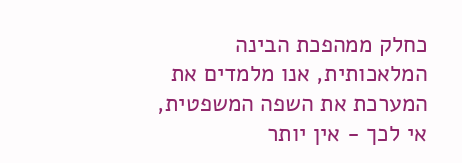כחלק ממהפכת הבינה המלאכותית, אנו מלמדים את המערכת את השפה המשפטית, אי לכך - אין יותר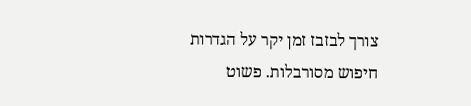צורך לבזבז זמן יקר על הגדרות חיפוש מסורבלות. פשוט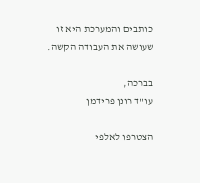כותבים והמערכת היא זו שעושה את העבודה הקשה.

בברכה,
עו"ד רונן פרידמן

הצטרפו לאלפי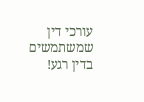עורכי דין שמשתמשים בדין רגע!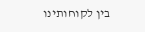בין לקוחותינו